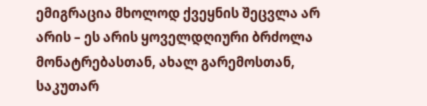ემიგრაცია მხოლოდ ქვეყნის შეცვლა არ არის – ეს არის ყოველდღიური ბრძოლა მონატრებასთან, ახალ გარემოსთან, საკუთარ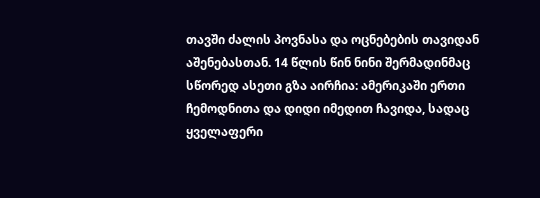თავში ძალის პოვნასა და ოცნებების თავიდან აშენებასთან. 14 წლის წინ ნინი შერმადინმაც სწორედ ასეთი გზა აირჩია: ამერიკაში ერთი ჩემოდნითა და დიდი იმედით ჩავიდა, სადაც ყველაფერი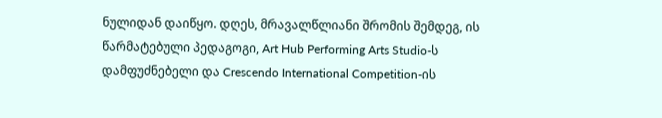ნულიდან დაიწყო. დღეს, მრავალწლიანი შრომის შემდეგ, ის წარმატებული პედაგოგი, Art Hub Performing Arts Studio-ს დამფუძნებელი და Crescendo International Competition-ის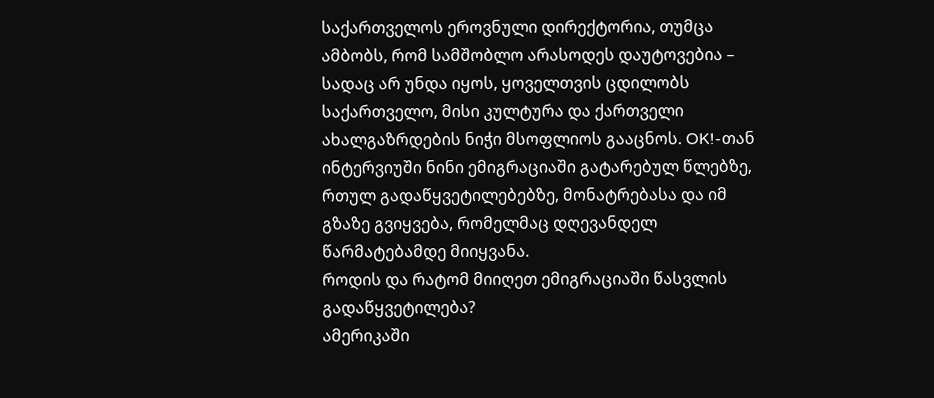საქართველოს ეროვნული დირექტორია, თუმცა ამბობს, რომ სამშობლო არასოდეს დაუტოვებია – სადაც არ უნდა იყოს, ყოველთვის ცდილობს საქართველო, მისი კულტურა და ქართველი ახალგაზრდების ნიჭი მსოფლიოს გააცნოს. OK!-თან ინტერვიუში ნინი ემიგრაციაში გატარებულ წლებზე, რთულ გადაწყვეტილებებზე, მონატრებასა და იმ გზაზე გვიყვება, რომელმაც დღევანდელ წარმატებამდე მიიყვანა.
როდის და რატომ მიიღეთ ემიგრაციაში წასვლის გადაწყვეტილება?
ამერიკაში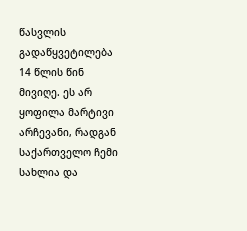წასვლის გადაწყვეტილება 14 წლის წინ მივიღე. ეს არ ყოფილა მარტივი არჩევანი, რადგან საქართველო ჩემი სახლია და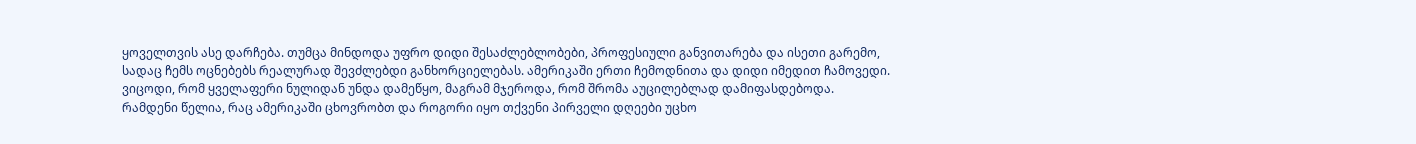ყოველთვის ასე დარჩება. თუმცა მინდოდა უფრო დიდი შესაძლებლობები, პროფესიული განვითარება და ისეთი გარემო, სადაც ჩემს ოცნებებს რეალურად შევძლებდი განხორციელებას. ამერიკაში ერთი ჩემოდნითა და დიდი იმედით ჩამოვედი. ვიცოდი, რომ ყველაფერი ნულიდან უნდა დამეწყო, მაგრამ მჯეროდა, რომ შრომა აუცილებლად დამიფასდებოდა.
რამდენი წელია, რაც ამერიკაში ცხოვრობთ და როგორი იყო თქვენი პირველი დღეები უცხო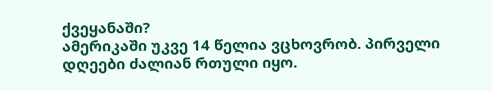ქვეყანაში?
ამერიკაში უკვე 14 წელია ვცხოვრობ. პირველი დღეები ძალიან რთული იყო.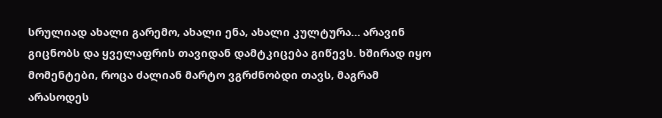სრულიად ახალი გარემო, ახალი ენა, ახალი კულტურა… არავინ გიცნობს და ყველაფრის თავიდან დამტკიცება გიწევს. ხშირად იყო მომენტები, როცა ძალიან მარტო ვგრძნობდი თავს, მაგრამ არასოდეს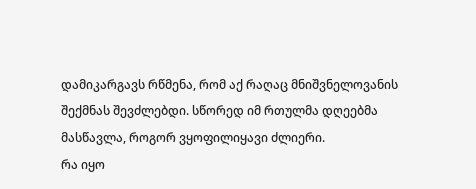დამიკარგავს რწმენა, რომ აქ რაღაც მნიშვნელოვანის შექმნას შევძლებდი. სწორედ იმ რთულმა დღეებმა მასწავლა, როგორ ვყოფილიყავი ძლიერი.
რა იყო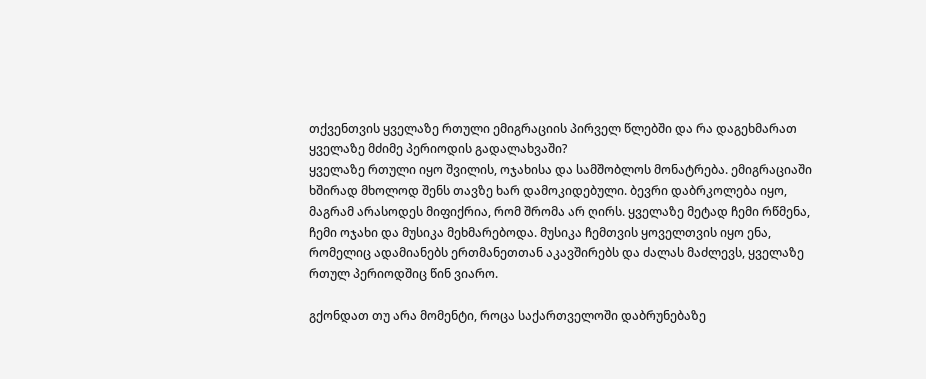თქვენთვის ყველაზე რთული ემიგრაციის პირველ წლებში და რა დაგეხმარათ ყველაზე მძიმე პერიოდის გადალახვაში?
ყველაზე რთული იყო შვილის, ოჯახისა და სამშობლოს მონატრება. ემიგრაციაში ხშირად მხოლოდ შენს თავზე ხარ დამოკიდებული. ბევრი დაბრკოლება იყო, მაგრამ არასოდეს მიფიქრია, რომ შრომა არ ღირს. ყველაზე მეტად ჩემი რწმენა, ჩემი ოჯახი და მუსიკა მეხმარებოდა. მუსიკა ჩემთვის ყოველთვის იყო ენა, რომელიც ადამიანებს ერთმანეთთან აკავშირებს და ძალას მაძლევს, ყველაზე რთულ პერიოდშიც წინ ვიარო.

გქონდათ თუ არა მომენტი, როცა საქართველოში დაბრუნებაზე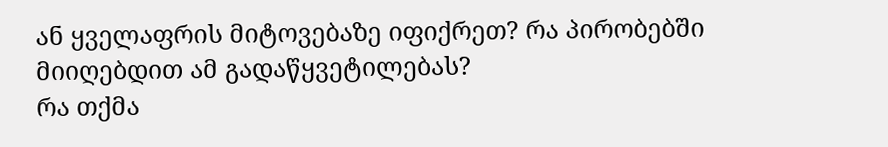ან ყველაფრის მიტოვებაზე იფიქრეთ? რა პირობებში მიიღებდით ამ გადაწყვეტილებას?
რა თქმა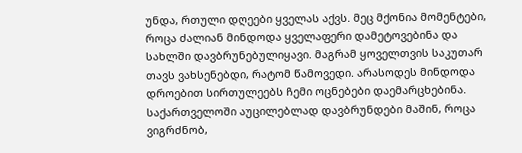უნდა, რთული დღეები ყველას აქვს. მეც მქონია მომენტები, როცა ძალიან მინდოდა ყველაფერი დამეტოვებინა და სახლში დავბრუნებულიყავი. მაგრამ ყოველთვის საკუთარ თავს ვახსენებდი, რატომ წამოვედი. არასოდეს მინდოდა დროებით სირთულეებს ჩემი ოცნებები დაემარცხებინა. საქართველოში აუცილებლად დავბრუნდები მაშინ, როცა ვიგრძნობ,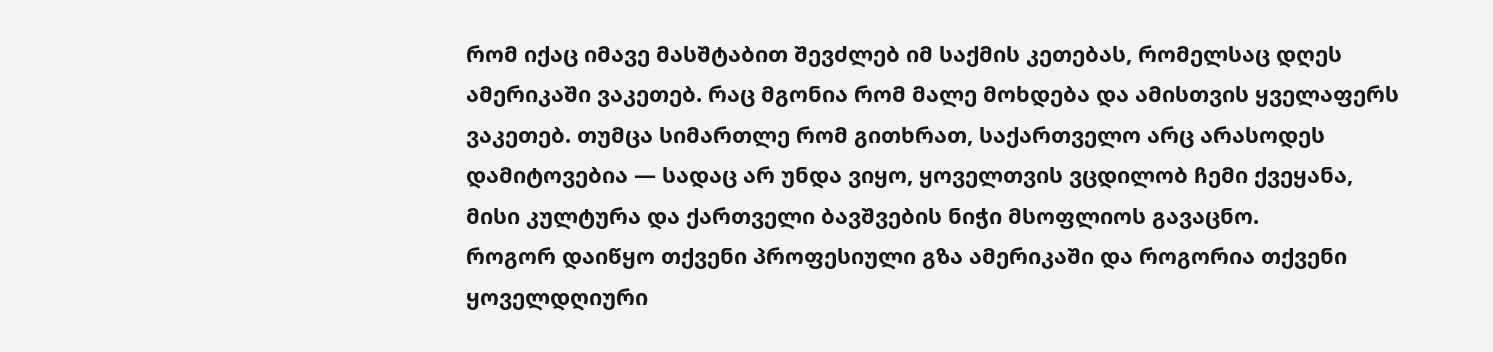რომ იქაც იმავე მასშტაბით შევძლებ იმ საქმის კეთებას, რომელსაც დღეს ამერიკაში ვაკეთებ. რაც მგონია რომ მალე მოხდება და ამისთვის ყველაფერს ვაკეთებ. თუმცა სიმართლე რომ გითხრათ, საქართველო არც არასოდეს დამიტოვებია — სადაც არ უნდა ვიყო, ყოველთვის ვცდილობ ჩემი ქვეყანა, მისი კულტურა და ქართველი ბავშვების ნიჭი მსოფლიოს გავაცნო.
როგორ დაიწყო თქვენი პროფესიული გზა ამერიკაში და როგორია თქვენი ყოველდღიური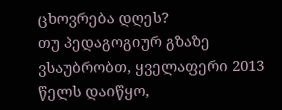ცხოვრება დღეს?
თუ პედაგოგიურ გზაზე ვსაუბრობთ, ყველაფერი 2013 წელს დაიწყო,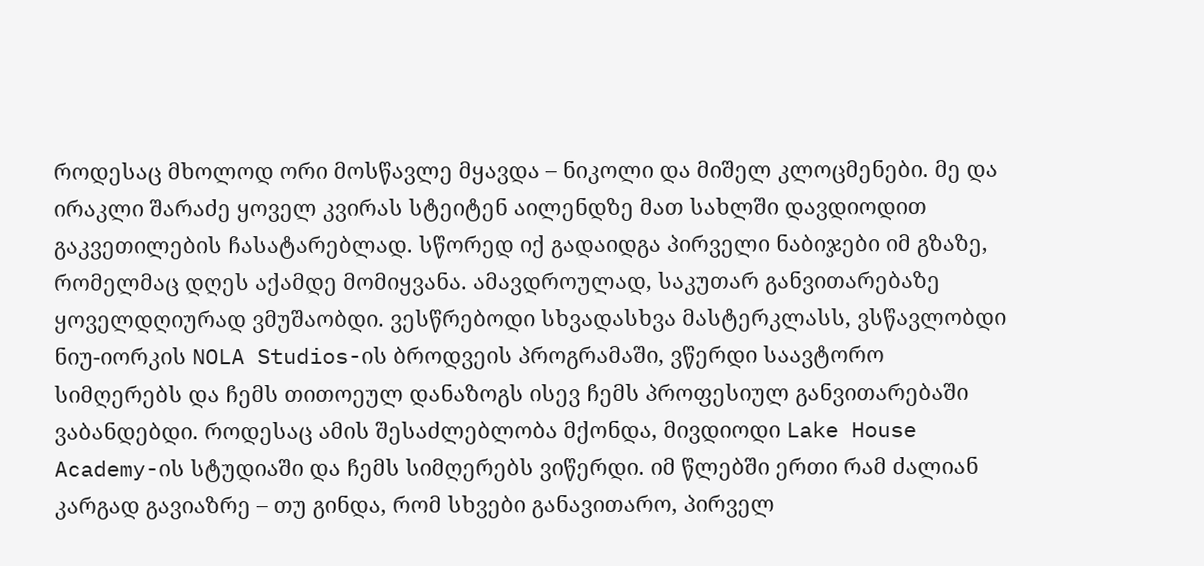როდესაც მხოლოდ ორი მოსწავლე მყავდა – ნიკოლი და მიშელ კლოცმენები. მე და ირაკლი შარაძე ყოველ კვირას სტეიტენ აილენდზე მათ სახლში დავდიოდით გაკვეთილების ჩასატარებლად. სწორედ იქ გადაიდგა პირველი ნაბიჯები იმ გზაზე, რომელმაც დღეს აქამდე მომიყვანა. ამავდროულად, საკუთარ განვითარებაზე ყოველდღიურად ვმუშაობდი. ვესწრებოდი სხვადასხვა მასტერკლასს, ვსწავლობდი ნიუ-იორკის NOLA Studios-ის ბროდვეის პროგრამაში, ვწერდი საავტორო სიმღერებს და ჩემს თითოეულ დანაზოგს ისევ ჩემს პროფესიულ განვითარებაში ვაბანდებდი. როდესაც ამის შესაძლებლობა მქონდა, მივდიოდი Lake House Academy-ის სტუდიაში და ჩემს სიმღერებს ვიწერდი. იმ წლებში ერთი რამ ძალიან კარგად გავიაზრე – თუ გინდა, რომ სხვები განავითარო, პირველ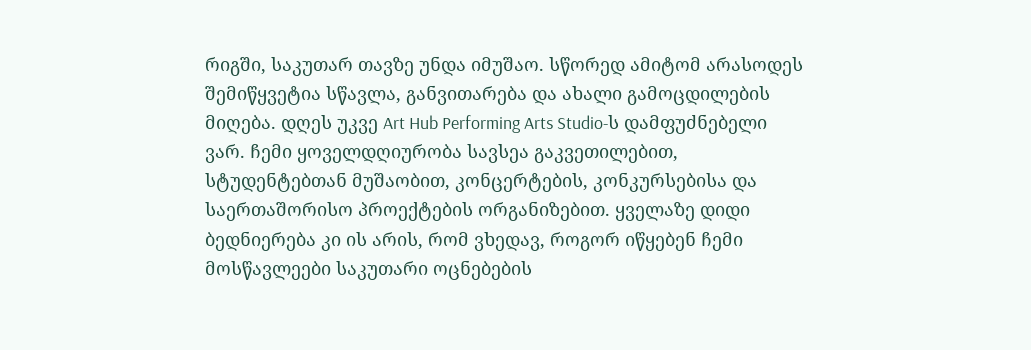რიგში, საკუთარ თავზე უნდა იმუშაო. სწორედ ამიტომ არასოდეს შემიწყვეტია სწავლა, განვითარება და ახალი გამოცდილების მიღება. დღეს უკვე Art Hub Performing Arts Studio-ს დამფუძნებელი ვარ. ჩემი ყოველდღიურობა სავსეა გაკვეთილებით, სტუდენტებთან მუშაობით, კონცერტების, კონკურსებისა და საერთაშორისო პროექტების ორგანიზებით. ყველაზე დიდი ბედნიერება კი ის არის, რომ ვხედავ, როგორ იწყებენ ჩემი მოსწავლეები საკუთარი ოცნებების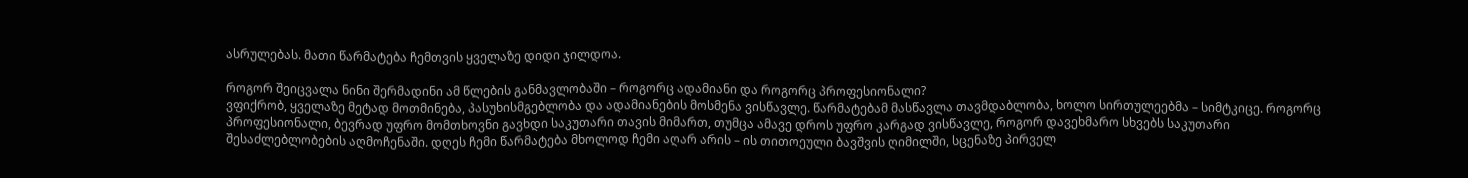ასრულებას. მათი წარმატება ჩემთვის ყველაზე დიდი ჯილდოა.

როგორ შეიცვალა ნინი შერმადინი ამ წლების განმავლობაში – როგორც ადამიანი და როგორც პროფესიონალი?
ვფიქრობ, ყველაზე მეტად მოთმინება, პასუხისმგებლობა და ადამიანების მოსმენა ვისწავლე. წარმატებამ მასწავლა თავმდაბლობა, ხოლო სირთულეებმა – სიმტკიცე. როგორც პროფესიონალი, ბევრად უფრო მომთხოვნი გავხდი საკუთარი თავის მიმართ, თუმცა ამავე დროს უფრო კარგად ვისწავლე, როგორ დავეხმარო სხვებს საკუთარი შესაძლებლობების აღმოჩენაში. დღეს ჩემი წარმატება მხოლოდ ჩემი აღარ არის – ის თითოეული ბავშვის ღიმილში, სცენაზე პირველ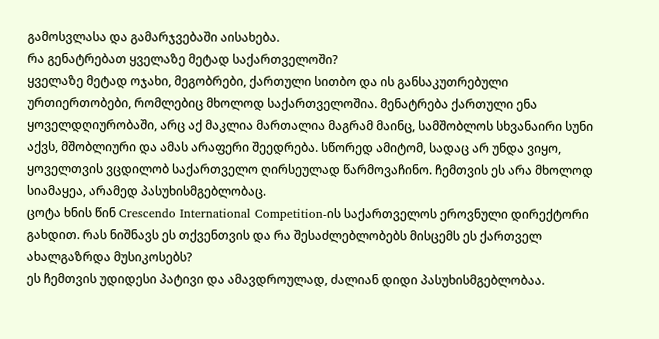გამოსვლასა და გამარჯვებაში აისახება.
რა გენატრებათ ყველაზე მეტად საქართველოში?
ყველაზე მეტად ოჯახი, მეგობრები, ქართული სითბო და ის განსაკუთრებული ურთიერთობები, რომლებიც მხოლოდ საქართველოშია. მენატრება ქართული ენა ყოველდღიურობაში, არც აქ მაკლია მართალია მაგრამ მაინც, სამშობლოს სხვანაირი სუნი აქვს, მშობლიური და ამას არაფერი შეედრება. სწორედ ამიტომ, სადაც არ უნდა ვიყო, ყოველთვის ვცდილობ საქართველო ღირსეულად წარმოვაჩინო. ჩემთვის ეს არა მხოლოდ სიამაყეა, არამედ პასუხისმგებლობაც.
ცოტა ხნის წინ Crescendo International Competition-ის საქართველოს ეროვნული დირექტორი გახდით. რას ნიშნავს ეს თქვენთვის და რა შესაძლებლობებს მისცემს ეს ქართველ ახალგაზრდა მუსიკოსებს?
ეს ჩემთვის უდიდესი პატივი და ამავდროულად, ძალიან დიდი პასუხისმგებლობაა.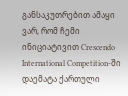განსაკუთრებით ამაყი ვარ, რომ ჩემი ინიციატივით Crescendo International Competition-ში დაემატა ქართული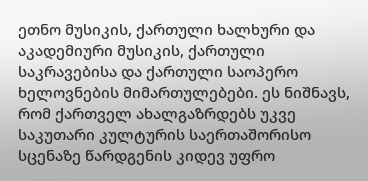ეთნო მუსიკის, ქართული ხალხური და აკადემიური მუსიკის, ქართული საკრავებისა და ქართული საოპერო ხელოვნების მიმართულებები. ეს ნიშნავს, რომ ქართველ ახალგაზრდებს უკვე საკუთარი კულტურის საერთაშორისო სცენაზე წარდგენის კიდევ უფრო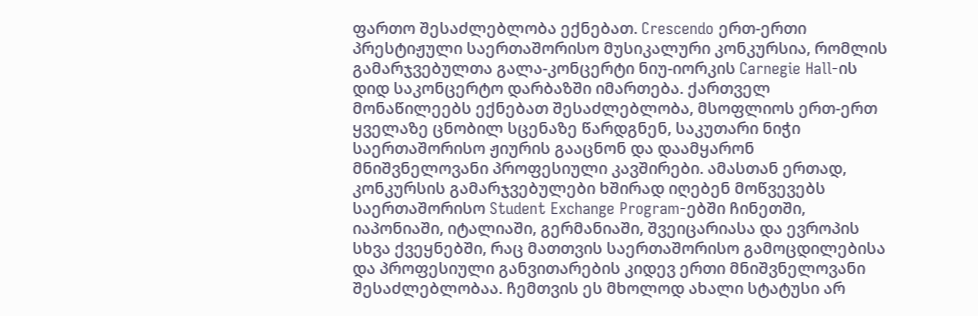ფართო შესაძლებლობა ექნებათ. Crescendo ერთ-ერთი პრესტიჟული საერთაშორისო მუსიკალური კონკურსია, რომლის გამარჯვებულთა გალა-კონცერტი ნიუ-იორკის Carnegie Hall-ის დიდ საკონცერტო დარბაზში იმართება. ქართველ მონაწილეებს ექნებათ შესაძლებლობა, მსოფლიოს ერთ-ერთ ყველაზე ცნობილ სცენაზე წარდგნენ, საკუთარი ნიჭი საერთაშორისო ჟიურის გააცნონ და დაამყარონ მნიშვნელოვანი პროფესიული კავშირები. ამასთან ერთად, კონკურსის გამარჯვებულები ხშირად იღებენ მოწვევებს საერთაშორისო Student Exchange Program-ებში ჩინეთში, იაპონიაში, იტალიაში, გერმანიაში, შვეიცარიასა და ევროპის სხვა ქვეყნებში, რაც მათთვის საერთაშორისო გამოცდილებისა და პროფესიული განვითარების კიდევ ერთი მნიშვნელოვანი შესაძლებლობაა. ჩემთვის ეს მხოლოდ ახალი სტატუსი არ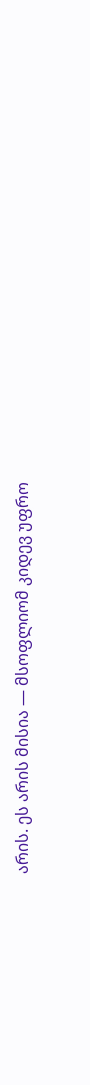არის. ეს არის მისია — მსოფლიომ კიდევ უფრო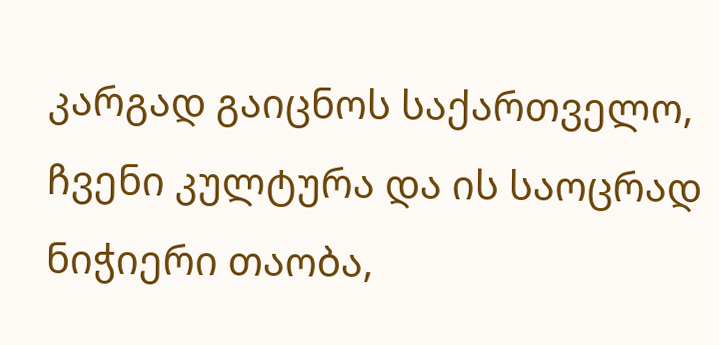კარგად გაიცნოს საქართველო, ჩვენი კულტურა და ის საოცრად ნიჭიერი თაობა,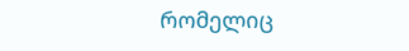რომელიც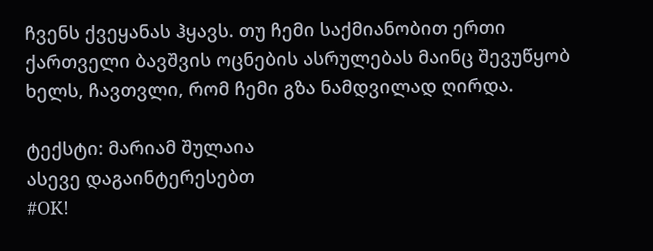ჩვენს ქვეყანას ჰყავს. თუ ჩემი საქმიანობით ერთი ქართველი ბავშვის ოცნების ასრულებას მაინც შევუწყობ ხელს, ჩავთვლი, რომ ჩემი გზა ნამდვილად ღირდა.

ტექსტი: მარიამ შულაია
ასევე დაგაინტერესებთ
#OK!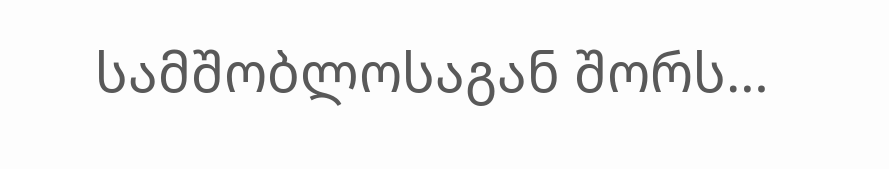სამშობლოსაგან შორს…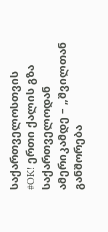საქართველოსთვის
#OK! ერთი ქალის გზა საქართველოდან ამერიკამდე – „შვილთან განშორება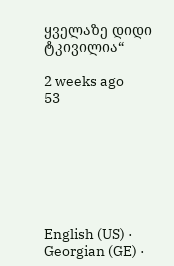ყველაზე დიდი ტკივილია“

2 weeks ago
53







English (US) ·
Georgian (GE) ·